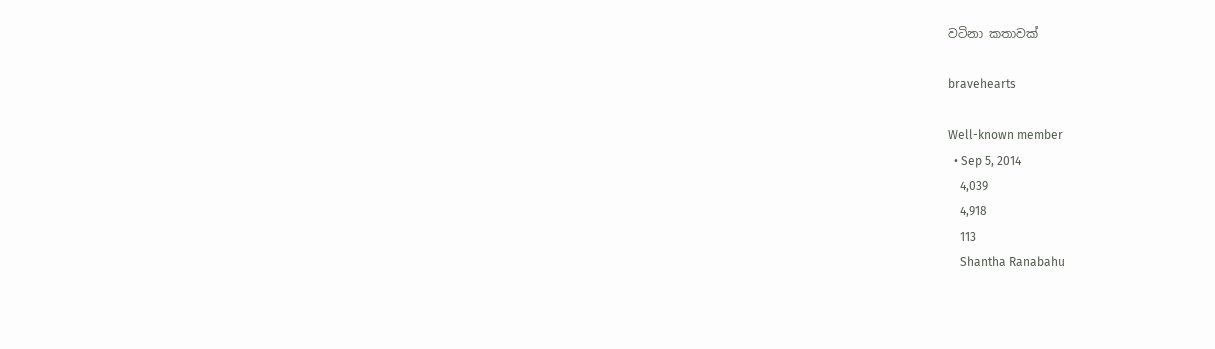වටිනා කතාවක්

bravehearts

Well-known member
  • Sep 5, 2014
    4,039
    4,918
    113
    Shantha Ranabahu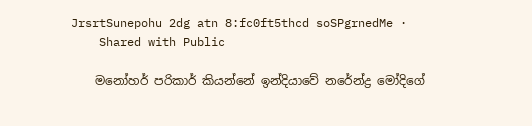JrsrtSunepohu 2dg atn 8:fc0ft5thcd soSPgrnedMe ·
    Shared with Public

    මනෝහර් පරිකාර් කියන්නේ ඉන්දියාවේ නරේන්ද්‍ර මෝදිගේ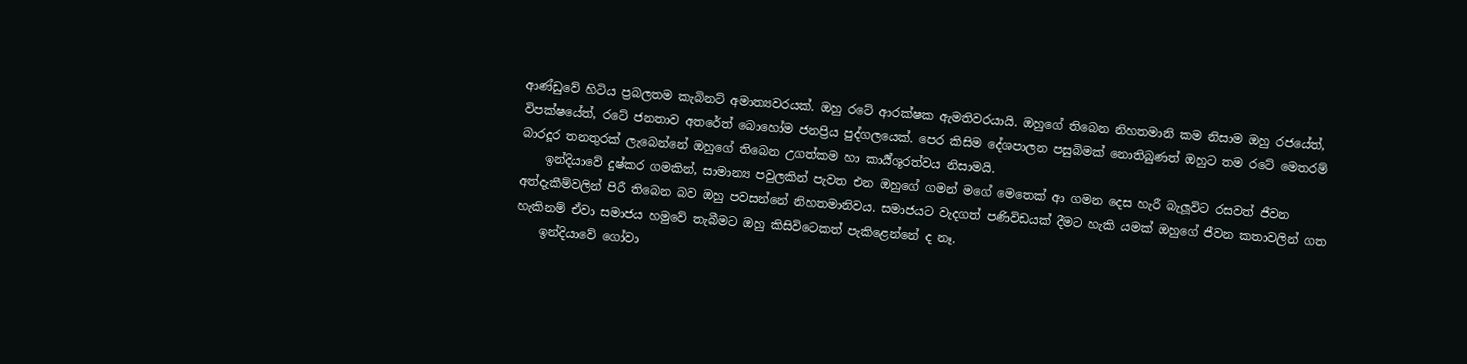ආණ්ඩුවේ හිටිය ප්‍රබලතම කැබිනට් අමාත්‍යවරයක්. ඔහු රටේ ආරක්ෂක ඇමතිවරයායි. ඔහුගේ තිබෙන නිහතමානි කම නිසාම ඔහු රජයේත්, විපක්ෂයේත්, රටේ ජනතාව අතරේත් බොහෝම ජනප්‍රිය පුද්ගලයෙක්. පෙර කිසිම දේශපාලන පසුබිමක් නොතිබුණත් ඔහුට තම රටේ මෙතරම් බාරදූර තනතුරක් ලැබෙන්නේ ඔහුගේ තිබෙන උගත්කම හා කාර්‍ය්ශූරත්වය නිසාමයි.
    ඉන්දියාවේ දුෂ්කර ගමකින්, සාමාන්‍ය පවුලකින් පැවත එන ඔහුගේ ගමන් මගේ මෙතෙක් ආ ගමන දෙස හැරී බැලූවිට රසවත් ජීවන අත්දැකීම්වලින් පිරී තිබෙන බව ඔහු පවසන්නේ නිහතමානිවය. සමාජයට වැදගත් පණිවිඩයක් දීමට හැකි යමක් ඔහුගේ ජීවන කතාවලින් ගත හැකිනම් ඒවා සමාජය හමුවේ තැබීමට ඔහු කිසිවිටෙකත් පැකිළෙන්නේ ද නෑ.
    ඉන්දියාවේ ගෝවා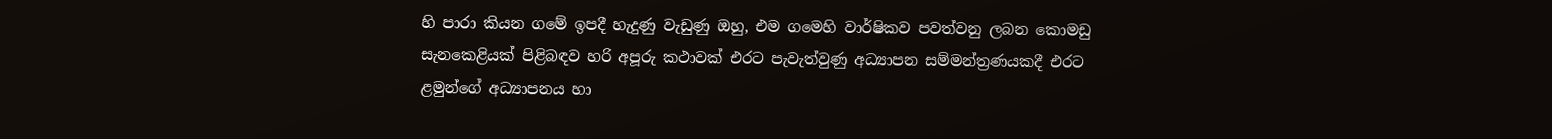හි පාරා කියන ගමේ ඉපදී හැදුණු වැඩුණු ඔහු, එම ගමෙහි වාර්ෂිකව පවත්වනු ලබන කොමඩු සැනකෙළියක් පිළිබඳව හරි අපූරු කථාවක් එරට පැවැත්වුණු අධ්‍යාපන සම්මන්ත්‍රණයකදී එරට ළමුන්ගේ අධ්‍යාපනය හා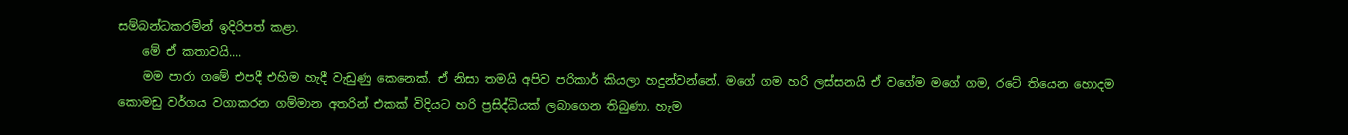සම්බන්ධකරමින් ඉදිරිපත් කළා.
    මේ ඒ කතාවයි....
    මම පාරා ගමේ එපදී එහිම හැදී වැඩුණු කෙනෙක්. ඒ නිසා තමයි අපිව පරිකාර් කියලා හදුන්වන්නේ. මගේ ගම හරි ලස්සනයි ඒ වගේම මගේ ගම, රටේ තියෙන හොදම කොමඩු වර්ගය වගාකරන ගම්මාන අතරින් එකක් විදියට හරි ප්‍රසිද්ධියක් ලබාගෙන තිබුණා. හැම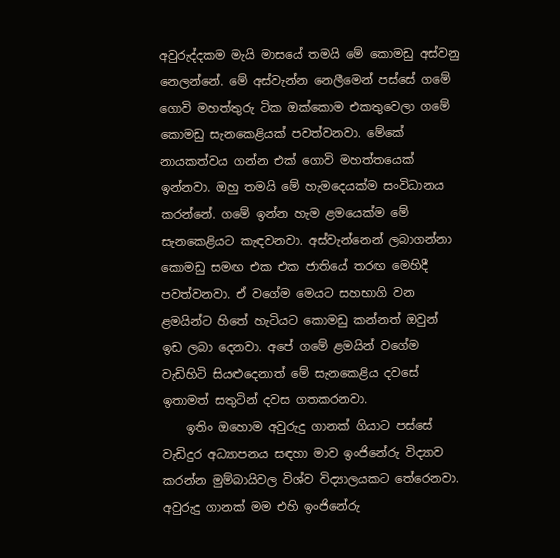අවුරුද්දකම මැයි මාසයේ තමයි මේ කොමඩු අස්වනු නෙලන්නේ. මේ අස්වැන්න නෙලීමෙන් පස්සේ ගමේ ගොවි මහත්තුරු ටික ඔක්කොම එකතුවෙලා ගමේ කොමඩු සැනකෙළියක් පවත්වනවා. මේකේ නායකත්වය ගන්න එක් ගොවි මහත්තයෙක් ඉන්නවා. ඔහු තමයි මේ හැමදෙයක්ම සංවිධානය කරන්නේ. ගමේ ඉන්න හැම ළමයෙක්ම මේ සැනකෙළියට කැඳවනවා. අස්වැන්නෙන් ලබාගන්නා කොමඩු සමඟ එක එක ජාතියේ තරඟ මෙහිදී පවත්වනවා. ඒ වගේම මෙයට සහභාගි වන ළමයින්ට හිතේ හැටියට කොමඩු කන්නත් ඔවුන් ඉඩ ලබා දෙනවා. අපේ ගමේ ළමයින් වගේම වැඩිහිටි සියළුදෙනාත් මේ සැනකෙළිය දවසේ ඉතාමත් සතුටින් දවස ගතකරනවා.
    ඉතිං ඔහොම අවුරුදු ගානක් ගියාට පස්සේ වැඩිදුර අධ්‍යාපනය සඳහා මාව ඉංජිනේරු විද්‍යාව කරන්න මුම්බායිවල විශ්ව විද්‍යාලයකට තේරෙනවා. අවුරුදු ගානක් මම එහි ඉංජිනේරු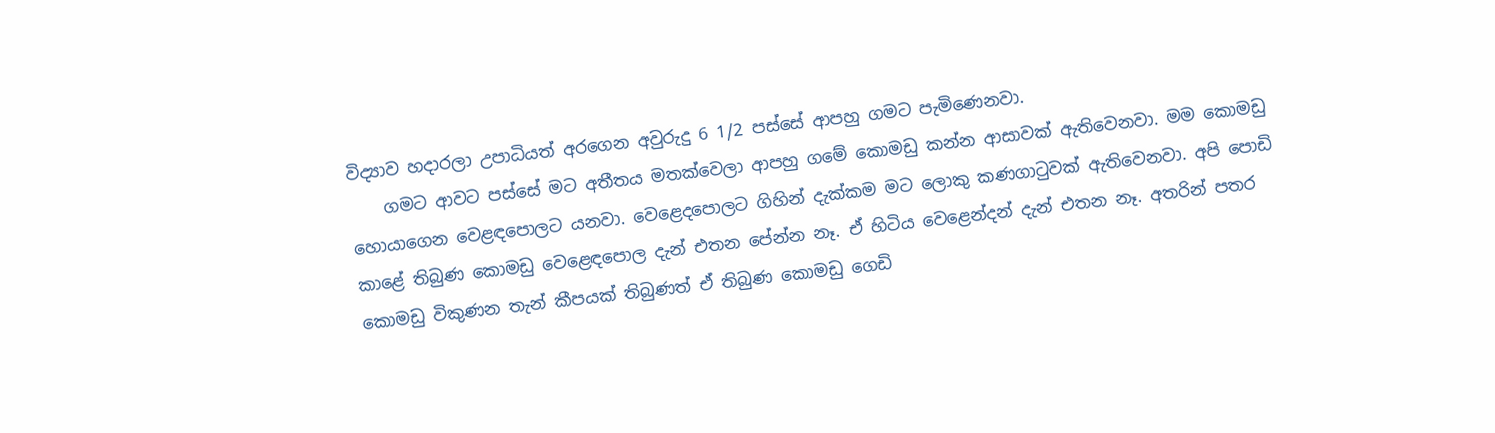විද්‍යාව හදාරලා උපාධියත් අරගෙන අවුරුදු 6 1/2 පස්සේ ආපහු ගමට පැමිණෙනවා.
    ගමට ආවට පස්සේ මට අතීතය මතක්වෙලා ආපහු ගමේ කොමඩු කන්න ආසාවක් ඇතිවෙනවා. මම කොමඩු හොයාගෙන වෙළඳපොලට යනවා. වෙළෙදපොලට ගිහින් දැක්කම මට ලොකු කණගාටුවක් ඇතිවෙනවා. අපි පොඩි කාළේ තිබුණ කොමඩු වෙළෙඳපොල දැන් එතන පේන්න නෑ. ඒ හිටිය වෙළෙන්දන් දැන් එතන නෑ. අතරින් පතර කොමඩු විකුණන තැන් කීපයක් තිබුණත් ඒ තිබුණ කොමඩු ගෙඩි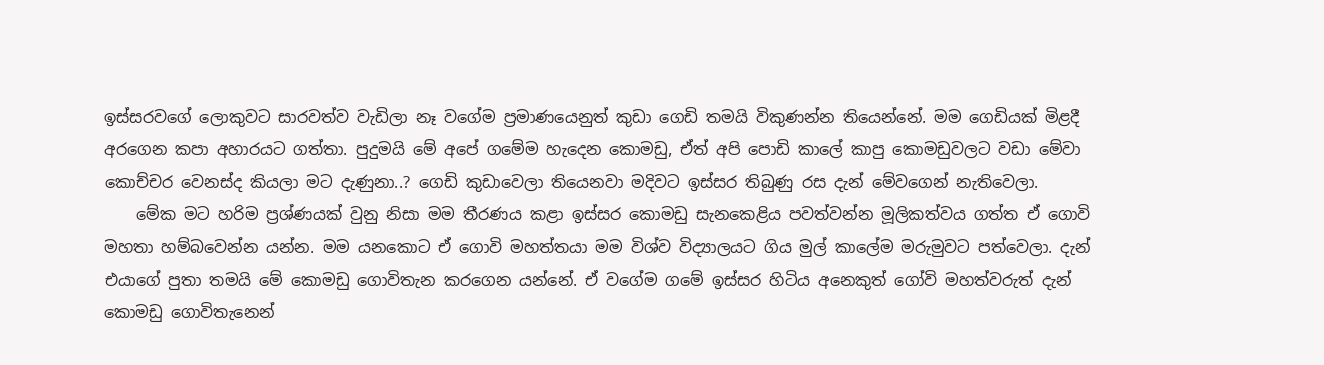ඉස්සරවගේ ලොකුවට සාරවත්ව වැඩිලා නෑ වගේම ප්‍රමාණයෙනුත් කුඩා ගෙඩි තමයි විකුණන්න තියෙන්නේ. මම ගෙඩියක් මිළදී අරගෙන කපා අහාරයට ගත්තා. පුදුමයි මේ අපේ ගමේම හැදෙන කොමඩු, ඒත් අපි පොඩි කාලේ කාපු කොමඩුවලට වඩා මේවා කොච්චර වෙනස්ද කියලා මට දැණුනා..? ගෙඩි කුඩාවෙලා තියෙනවා මදිවට ඉස්සර තිබුණු රස දැන් මේවගෙන් නැතිවෙලා.
    මේක මට හරිම ප්‍රශ්ණයක් වුනු නිසා මම තීරණය කළා ඉස්සර කොමඩු සැනකෙළිය පවත්වන්න මූලිකත්වය ගත්ත ඒ ගොවි මහතා හම්බවෙන්න යන්න. මම යනකොට ඒ ගොවි මහත්තයා මම විශ්ව විද්‍යාලයට ගිය මුල් කාලේම මරුමුවට පත්වෙලා. දැන් එයාගේ පුතා තමයි මේ කොමඩු ගොවිතැන කරගෙන යන්නේ. ඒ වගේම ගමේ ඉස්සර හිටිය අනෙකුත් ගෝවි මහත්වරුත් දැන් කොමඩු ගොවිතැනෙන්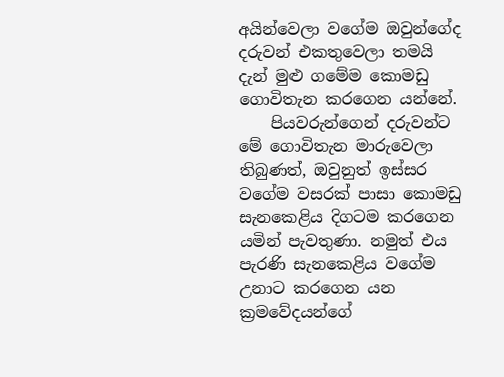අයින්වෙලා වගේම ඔවුන්ගේද දරුවන් එකතුවෙලා තමයි දැන් මුළු ගමේම කොමඩු ගොවිතැන කරගෙන යන්නේ.
    පියවරුන්ගෙන් දරුවන්ට මේ ගොවිතැන මාරුවෙලා තිබුණත්, ඔවුනුත් ඉස්සර වගේම වසරක් පාසා කොමඩු සැනකෙළිය දිගටම කරගෙන යමින් පැවතුණා. නමුත් එය පැරණි සැනකෙළිය වගේම උනාට කරගෙන යන ක්‍රමවේදයන්ගේ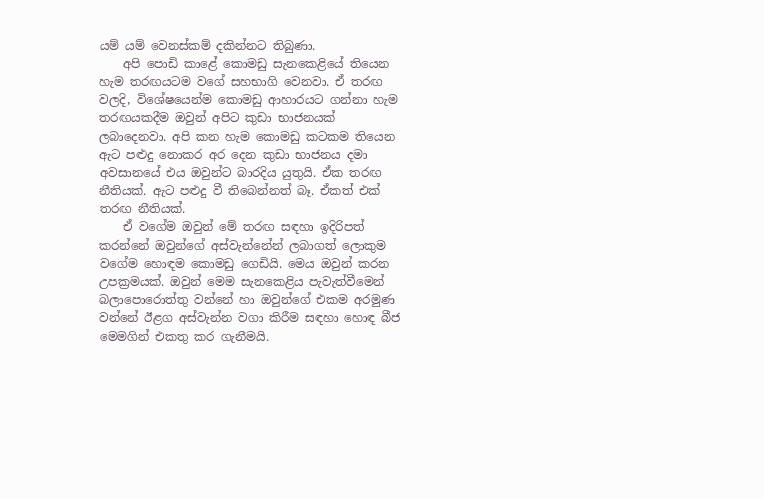යම් යම් වෙනස්කම් දකින්නට තිබුණා.
    අපි පොඩි කාළේ කොමඩු සැනකෙළියේ තියෙන හැම තරඟයටම වගේ සහභාගි වෙනවා. ඒ තරඟ වලදි, විශේෂයෙන්ම කොමඩු ආහාරයට ගන්නා හැම තරඟයකදීම ඔවුන් අපිට කුඩා භාජනයක් ලබාදෙනවා. අපි කන හැම කොමඩු කටකම තියෙන ඇට පළුදු නොකර අර දෙන කුඩා භාජනය දමා අවසානයේ එය ඔවුන්ට බාරදිය යුතුයි. ඒක තරඟ නීතියක්. ඇට පළුදු වී තිබෙන්නත් බෑ. ඒකත් එක් තරඟ නීතියක්.
    ඒ වගේම ඔවුන් මේ තරඟ සඳහා ඉදිරිපත් කරන්නේ ඔවුන්ගේ අස්වැන්නේන් ලබාගත් ලොකුම වගේම හොඳම කොමඩු ගෙඩියි. මෙය ඔවුන් කරන උපක්‍රමයක්. ඔවුන් මෙම සැනකෙළිය පැවැත්වීමෙන් බලාපොරොත්තු වන්නේ හා ඔවුන්ගේ එකම අරමුණ වන්නේ ඊළග අස්වැන්න වගා කිරීම සඳහා හොඳ බීජ මෙමගින් එකතු කර ගැනීමයි.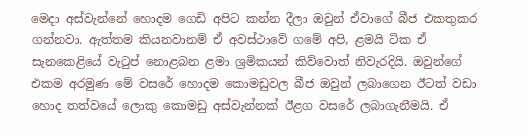මෙදා අස්වැන්නේ හොදම ගෙඩි අපිට කන්න දීලා ඔවුන් ඒවාගේ බීජ එකතුකර ගන්නවා. ඇත්තම කියනවානම් ඒ අවස්ථාවේ ගමේ අපි, ළමයි ටික ඒ සැනකෙළියේ වැටුප් නොළබන ළමා ශ්‍රමිකයන් කිව්වොත් නිවැරදියි. ඔවුන්ගේ එකම අරමුණ මේ වසරේ හොදම කොමඩුවල බීජ ඔවුන් ලබාගෙන ඊටත් වඩා හොද තත්වයේ ලොකු කොමඩු අස්වැන්නක් ඊළග වසරේ ලබාගැනීමයි. ඒ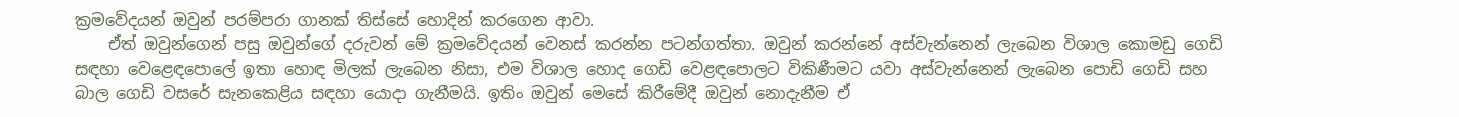ක්‍රමවේදයන් ඔවුන් පරම්පරා ගානක් තිස්සේ හොදින් කරගෙන ආවා.
    ඒත් ඔවුන්ගෙන් පසු ඔවුන්ගේ දරුවන් මේ ක්‍රමවේදයන් වෙනස් කරන්න පටන්ගත්තා. ඔවුන් කරන්නේ අස්වැන්නෙන් ලැබෙන විශාල කොමඩු ගෙඩි සඳහා වෙළෙඳපොලේ ඉතා හොඳ මිලක් ලැබෙන නිසා, එම විශාල හොද ගෙඩි වෙළඳපොලට විකිණීමට යවා අස්වැන්නෙන් ලැබෙන පොඩි ගෙඩි සහ බාල ගෙඩි වසරේ සැනකෙළිය සඳහා යොදා ගැනීමයි. ඉතිං ඔවුන් මෙසේ කිරීමේදී ඔවුන් නොදැනීම ඒ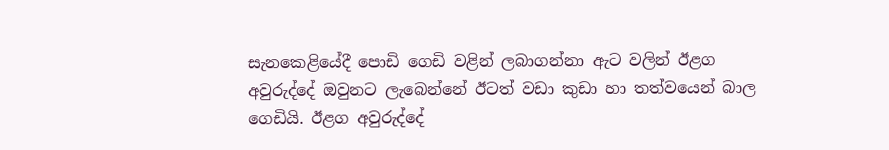සැනකෙළියේදී පොඩි ගෙඩි වළින් ලබාගන්නා ඇට වලින් ඊළග අවුරුද්දේ ඔවුනට ලැබෙන්නේ ඊටත් වඩා කුඩා හා තත්වයෙන් බාල ගෙඩියි. ඊළග අවුරුද්දේ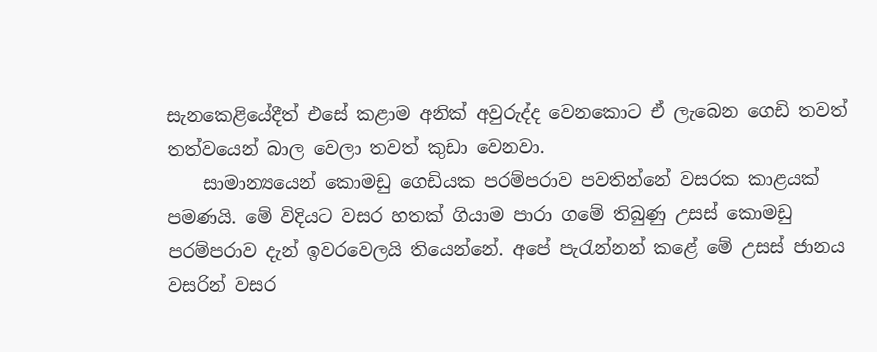සැනකෙළියේදීත් එසේ කළාම අනික් අවුරුද්ද වෙනකොට ඒ ලැබෙන ගෙඩි තවත් තත්වයෙන් බාල වෙලා තවත් කුඩා වෙනවා.
    සාමාන්‍යයෙන් කොමඩු ගෙඩියක පරම්පරාව පවතින්නේ වසරක කාළයක් පමණයි. මේ විදියට වසර හතක් ගියාම පාරා ගමේ තිබුණු උසස් කොමඩු පරම්පරාව දැන් ඉවරවෙලයි තියෙන්නේ. අපේ පැරැන්නන් කළේ මේ උසස් ජානය වසරින් වසර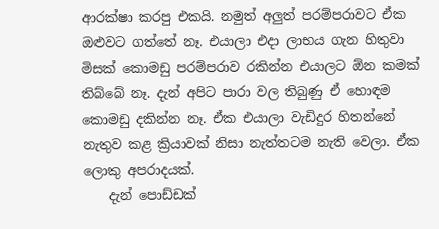ආරක්ෂා කරපු එකයි. නමුත් අලුත් පරම්පරාවට ඒක ඔළුවට ගත්තේ නෑ. එයාලා එදා ලාභය ගැන හිතුවා මිසක් කොමඩු පරම්පරාව රකින්න එයාලට ඕන කමක් තිබ්බේ නෑ. දැන් අපිට පාරා වල තිබුණු ඒ හොඳම කොමඩු දකින්න නෑ. ඒක එයාලා වැඩිදුර හිතන්නේ නැතුව කළ ක්‍රියාවක් නිසා නැත්තටම නැති වෙලා. ඒක ලොකු අපරාදයක්.
    දැන් පොඩ්ඩක්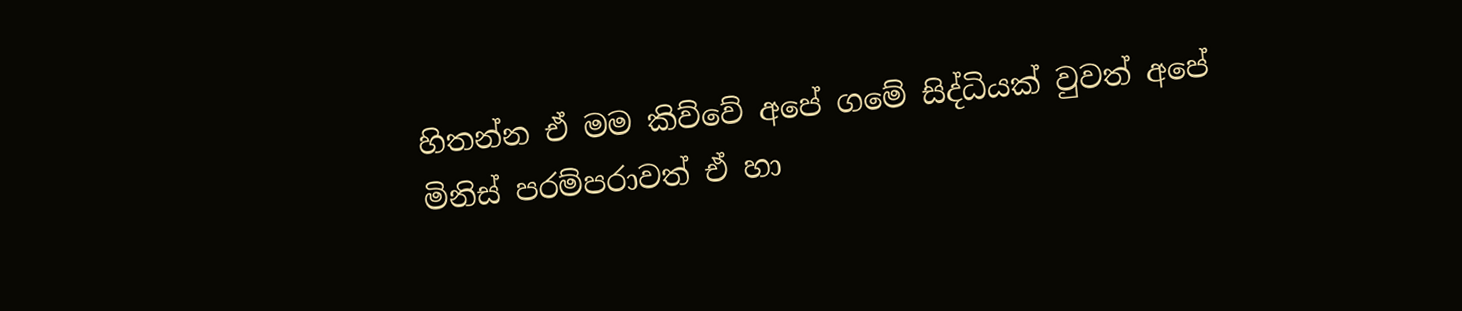හිතන්න ඒ මම කිව්වේ අපේ ගමේ සිද්ධියක් වුවත් අපේ මිනිස් පරම්පරාවත් ඒ හා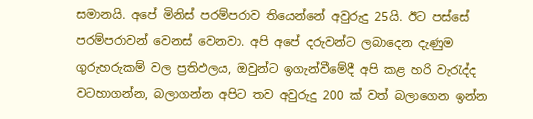සමානයි. අපේ මිනිස් පරම්පරාව තියෙන්නේ අවුරුදු 25යි. ඊට පස්සේ පරම්පරාවන් වෙනස් වෙනවා. අපි අපේ දරුවන්ට ලබාදෙන දැණුම ගුරුහරුකම් වල ප්‍රතිඵලය, ඔවුන්ට ඉගැන්වීමේදී අපි කළ හරි වැරැද්ද වටහාගන්න, බලාගන්න අපිට තව අවුරුදු 200 ක් වත් බලාගෙන ඉන්න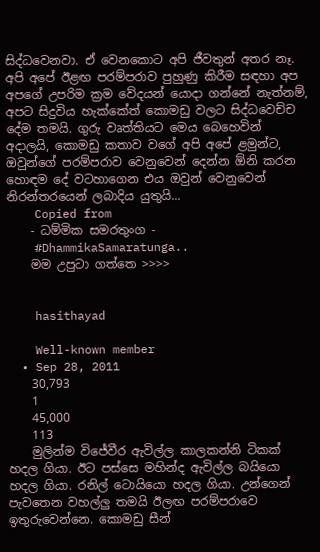සිද්ධවෙනවා. ඒ වෙනකොට අපි ජීවතුන් අතර නෑ. අපි අපේ ඊළඟ පරම්පරාව පුහුණු කිරීම සඳහා අප අපගේ උපරිම ක්‍රම වේදයන් යොදා ගන්නේ නැත්නම්, අපට සිදුවිය හැක්කේත් කොමඩු වලට සිද්ධවෙච්ච දේම තමයි. ගුරු වෘත්තියට මෙය බෙහෙවින් අදාලයි, කොමඩු කතාව වගේ අපි අපේ ළමුන්ට, ඔවුන්ගේ පරම්පරාව වෙනුවෙන් දෙන්න ඕනි කරන හොඳම දේ වටහාගෙන එය ඔවුන් වෙනුවෙන් නිරන්තරයෙන් ලබාදිය යුතුයි...
    Copied from
    - ධම්මික සමරතුංග -
    #DhammikaSamaratunga..
    මම උපුටා ගත්තෙ >>>>


    hasithayad

    Well-known member
  • Sep 28, 2011
    30,793
    1
    45,000
    113
    මුලින්ම විජේවීර ඇවිල්ල කාලකන්නි ටිකක් හදල ගියා. ඊට පස්සෙ මහින්ද ඇවිල්ල බයියො හදල ගියා. රනිල් ටොයියො හදල ගියා. උන්ගෙන් පැවතෙන වහල්ලු තමයි ඊලඟ පරම්පරාවෙ ඉතුරුවෙන්නෙ. කොමඩු සීන්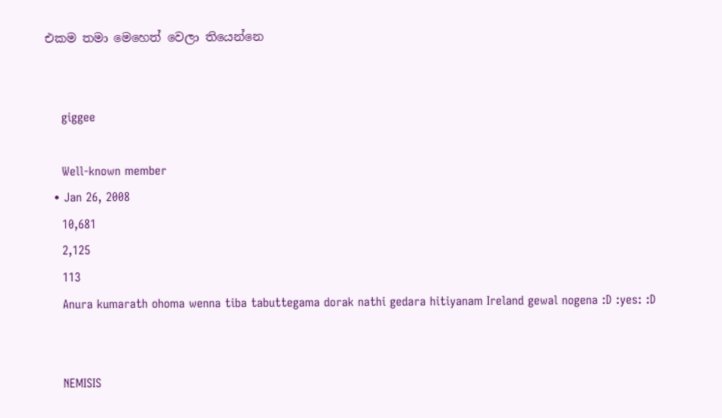එකම තමා මෙහෙත් වෙලා තියෙන්නෙ


    giggee

    Well-known member
  • Jan 26, 2008
    10,681
    2,125
    113
    Anura kumarath ohoma wenna tiba tabuttegama dorak nathi gedara hitiyanam Ireland gewal nogena :D :yes: :D


    NEMISIS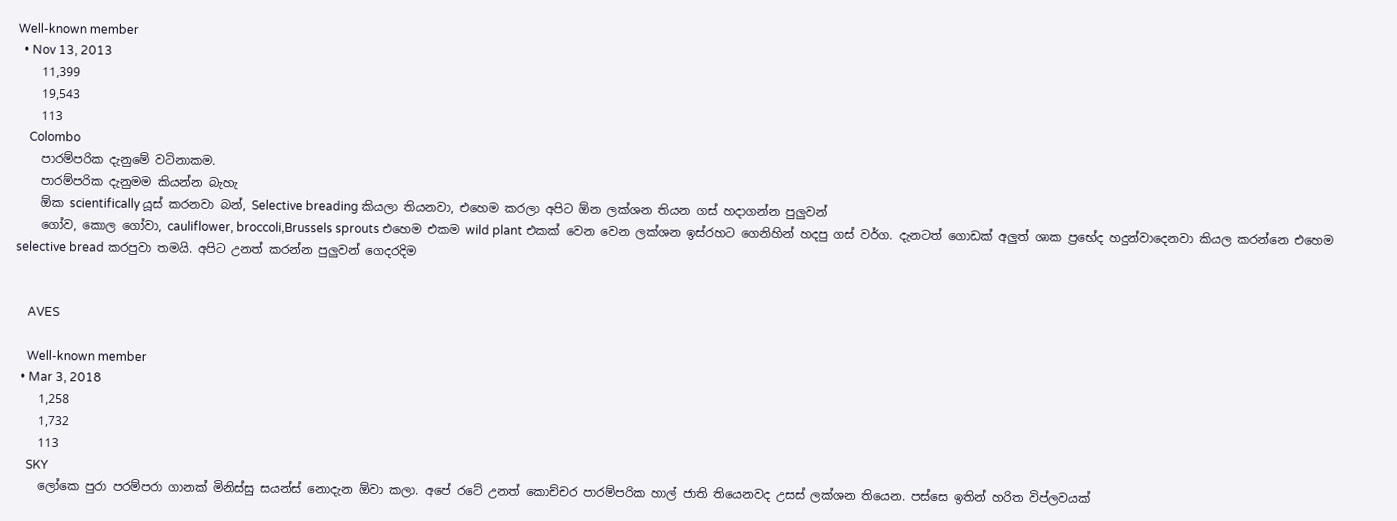Well-known member
  • Nov 13, 2013
    11,399
    19,543
    113
    Colombo
    පාරම්පරික දැනුමේ වටිනාකම.
    පාරම්පරික දැනුමම කියන්න බැහැ
    ඕක scientifically යූස් කරනවා බන්, Selective breading කියලා තියනවා, එහෙම කරලා අපිට ඕන ලක්ශන තියන ගස් හදාගන්න පුලුවන්
    ගෝව, කොල ගෝවා, cauliflower, broccoli,Brussels sprouts එහෙම එකම wild plant එකක් වෙන වෙන ලක්ශන ඉස්රහට ගෙනිහින් හදපු ගස් වර්ග. දැනටත් ගොඩක් අලුත් ශාක ප්‍රභේද හදුන්වාදෙනවා කියල කරන්නෙ එහෙම selective bread කරපුවා තමයි. අපිට උනත් කරන්න පුලුවන් ගෙදරදිම


    AVES

    Well-known member
  • Mar 3, 2018
    1,258
    1,732
    113
    SKY
    ලෝකෙ පුරා පරම්පරා ගානක් මිනිස්සු සයන්ස් නොදැන ඕවා කලා. අපේ රටේ උනත් කොච්චර පාරම්පරික හාල් ජාති තියෙනවද උසස් ලක්ශන තියෙන. පස්සෙ ඉතින් හරිත විප්ලවයක්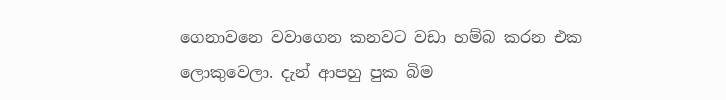ගෙනාවනෙ වවාගෙන කනවට වඩා හම්බ කරන එක ලොකුවෙලා. දැන් ආපහු පුක බිම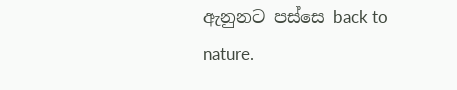ඇනුනට පස්සෙ back to nature.